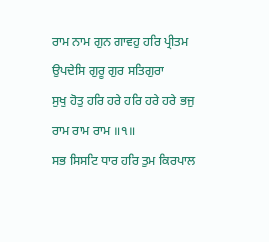ਰਾਮ ਨਾਮ ਗੁਨ ਗਾਵਹੁ ਹਰਿ ਪ੍ਰੀਤਮ ਉਪਦੇਸਿ ਗੁਰੂ ਗੁਰ ਸਤਿਗੁਰਾ
ਸੁਖੁ ਹੋਤੁ ਹਰਿ ਹਰੇ ਹਰਿ ਹਰੇ ਹਰੇ ਭਜੁ ਰਾਮ ਰਾਮ ਰਾਮ ॥੧॥
ਸਭ ਸਿਸਟਿ ਧਾਰ ਹਰਿ ਤੁਮ ਕਿਰਪਾਲ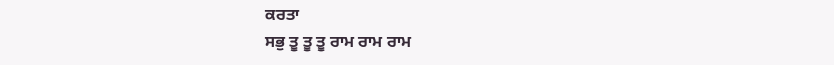ਕਰਤਾ
ਸਭੁ ਤੂ ਤੂ ਤੂ ਰਾਮ ਰਾਮ ਰਾਮ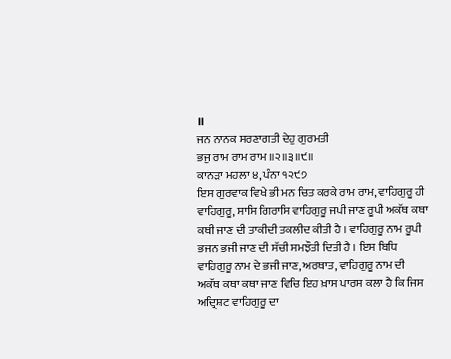॥
ਜਨ ਨਾਨਕ ਸਰਣਾਗਤੀ ਦੇਹੁ ਗੁਰਮਤੀ
ਭਜੁ ਰਾਮ ਰਾਮ ਰਾਮ ॥੨॥੩॥੯॥
ਕਾਨੜਾ ਮਹਲਾ ੪, ਪੰਨਾ ੧੨੯੭
ਇਸ ਗੁਰਵਾਕ ਵਿਖੇ ਭੀ ਮਨ ਚਿਤ ਕਰਕੇ ਰਾਮ ਰਾਮ, ਵਾਹਿਗੁਰੂ ਹੀ ਵਾਹਿਗੁਰੂ, ਸਾਸਿ ਗਿਰਾਸਿ ਵਾਹਿਗੁਰੂ ਜਪੀ ਜਾਣ ਰੂਪੀ ਅਕੱਥ ਕਥਾ ਕਥੀ ਜਾਣ ਦੀ ਤਾਕੀਦੀ ਤਕਲੀਦ ਕੀਤੀ ਹੈ । ਵਾਹਿਗੁਰੂ ਨਾਮ ਰੂਪੀ ਭਜਨ ਭਜੀ ਜਾਣ ਦੀ ਸੱਚੀ ਸਮਝੌਤੀ ਦਿਤੀ ਹੈ । ਇਸ ਬਿਧਿ ਵਾਹਿਗੁਰੂ ਨਾਮ ਦੇ ਭਜੀ ਜਾਣ, ਅਰਥਾਤ, ਵਾਹਿਗੁਰੂ ਨਾਮ ਦੀ ਅਕੱਥ ਕਥਾ ਕਥਾ ਜਾਣ ਵਿਚਿ ਇਹ ਖ਼ਾਸ ਪਾਰਸ ਕਲਾ ਹੈ ਕਿ ਜਿਸ ਅਦ੍ਰਿਸ਼ਟ ਵਾਹਿਗੁਰੂ ਦਾ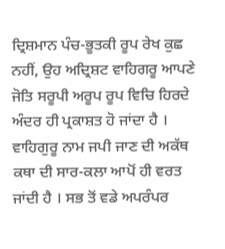ਦ੍ਰਿਸ਼ਮਾਨ ਪੰਚ-ਭੂਤਕੀ ਰੂਪ ਰੇਖ ਕੁਛ ਨਹੀਂ, ਉਹ ਅਦ੍ਰਿਸ਼ਟ ਵਾਹਿਗਰੂ ਆਪਣੇ ਜੋਤਿ ਸਰੂਪੀ ਅਰੂਪ ਰੂਪ ਵਿਚਿ ਹਿਰਦੇ ਅੰਦਰ ਹੀ ਪ੍ਰਕਾਸ਼ਤ ਹੋ ਜਾਂਦਾ ਹੈ । ਵਾਹਿਗੁਰੂ ਨਾਮ ਜਪੀ ਜਾਣ ਦੀ ਅਕੱਥ ਕਥਾ ਦੀ ਸਾਰ-ਕਲਾ ਆਪੋਂ ਹੀ ਵਰਤ ਜਾਂਦੀ ਹੈ । ਸਭ ਤੋਂ ਵਡੇ ਅਪਰੰਪਰ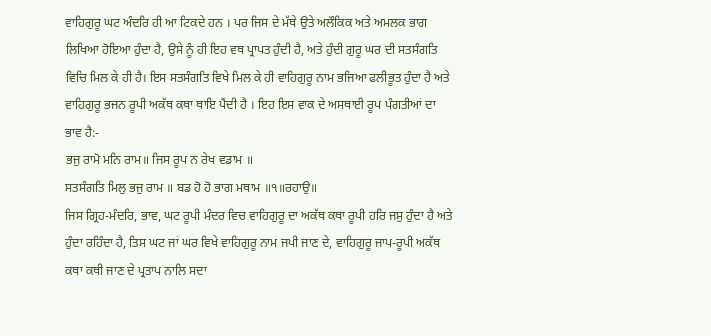ਵਾਹਿਗੁਰੂ ਘਟ ਅੰਦਰਿ ਹੀ ਆ ਟਿਕਦੇ ਹਨ । ਪਰ ਜਿਸ ਦੇ ਮੱਥੇ ਉਤੇ ਅਲੌਕਿਕ ਅਤੇ ਅਮਲਕ ਭਾਗ ਲਿਖਿਆ ਹੋਇਆ ਹੁੰਦਾ ਹੈ, ਉਸੇ ਨੂੰ ਹੀ ਇਹ ਵਥ ਪ੍ਰਾਪਤ ਹੁੰਦੀ ਹੈ, ਅਤੇ ਹੁੰਦੀ ਗੁਰੂ ਘਰ ਦੀ ਸਤਸੰਗਤਿ ਵਿਚਿ ਮਿਲ ਕੇ ਹੀ ਹੈ। ਇਸ ਸਤਸੰਗਤਿ ਵਿਖੇ ਮਿਲ ਕੇ ਹੀ ਵਾਹਿਗੁਰੂ ਨਾਮ ਭਜਿਆ ਫਲੀਭੂਤ ਹੁੰਦਾ ਹੈ ਅਤੇ ਵਾਹਿਗੁਰੂ ਭਜਨ ਰੂਪੀ ਅਕੱਥ ਕਥਾ ਥਾਇ ਪੈਂਦੀ ਹੈ । ਇਹ ਇਸ ਵਾਕ ਦੇ ਅਸਥਾਈ ਰੂਪ ਪੰਗਤੀਆਂ ਦਾ ਭਾਵ ਹੈ:-
ਭਜੁ ਰਾਮੋ ਮਨਿ ਰਾਮ॥ ਜਿਸ ਰੂਪ ਨ ਰੇਖ ਵਡਾਮ ॥
ਸਤਸੰਗਤਿ ਮਿਲੁ ਭਜੁ ਰਾਮ ॥ ਬਡ ਹੋ ਹੋ ਭਾਗ ਮਥਾਮ ॥੧॥ਰਹਾਉ॥
ਜਿਸ ਗ੍ਰਿਹ-ਮੰਦਰਿ, ਭਾਵ, ਘਟ ਰੂਪੀ ਮੰਦਰ ਵਿਚ ਵਾਹਿਗੁਰੂ ਦਾ ਅਕੱਥ ਕਥਾ ਰੂਪੀ ਹਰਿ ਜਸੁ ਹੁੰਦਾ ਹੈ ਅਤੇ ਹੁੰਦਾ ਰਹਿੰਦਾ ਹੈ, ਤਿਸ ਘਟ ਜਾਂ ਘਰ ਵਿਖੇ ਵਾਹਿਗੁਰੂ ਨਾਮ ਜਪੀ ਜਾਣ ਦੇ, ਵਾਹਿਗੁਰੂ ਜਾਪ-ਰੂਪੀ ਅਕੱਥ ਕਥਾ ਕਥੀ ਜਾਣ ਦੇ ਪ੍ਰਤਾਪ ਨਾਲਿ ਸਦਾ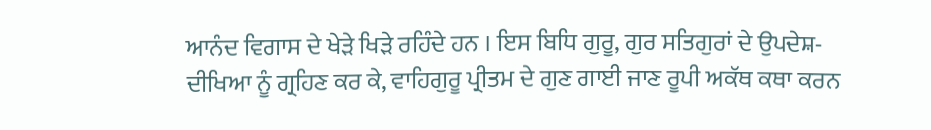ਆਨੰਦ ਵਿਗਾਸ ਦੇ ਖੇੜੇ ਖਿੜੇ ਰਹਿੰਦੇ ਹਨ । ਇਸ ਬਿਧਿ ਗੁਰੂ, ਗੁਰ ਸਤਿਗੁਰਾਂ ਦੇ ਉਪਦੇਸ਼-ਦੀਖਿਆ ਨੂੰ ਗ੍ਰਹਿਣ ਕਰ ਕੇ, ਵਾਹਿਗੁਰੂ ਪ੍ਰੀਤਮ ਦੇ ਗੁਣ ਗਾਈ ਜਾਣ ਰੂਪੀ ਅਕੱਥ ਕਥਾ ਕਰਨ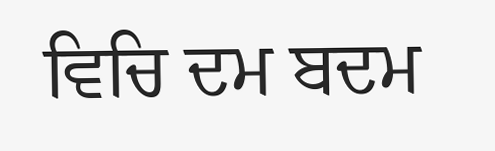ਵਿਚਿ ਦਮ ਬਦਮ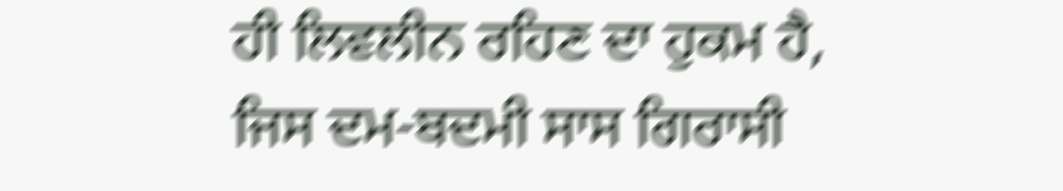ਹੀ ਲਿਵਲੀਨ ਰਹਿਣ ਦਾ ਹੁਕਮ ਹੈ, ਜਿਸ ਦਮ-ਬਦਮੀ ਸਾਸ ਗਿਰਾਸੀ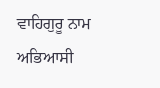ਵਾਹਿਗੁਰੂ ਨਾਮ ਅਭਿਆਸੀ